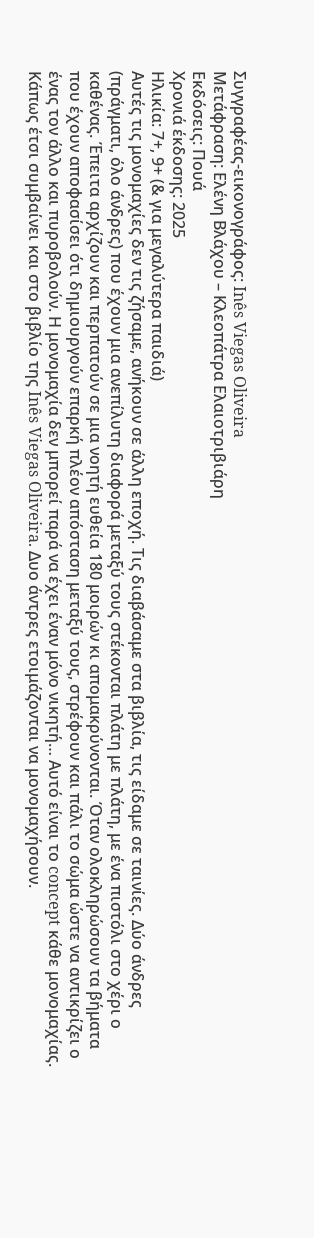Συγγραφέας-εικονογράφος: Inês Viegas Oliveira
Μετάφραση: Ελένη Βλάχου – Κλεοπάτρα Ελαιοτριβιάρη
Εκδόσεις: Πουά
Χρονιά έκδοσης: 2025
Ηλικία: 7+, 9+ (& για μεγαλύτερα παιδιά)
Αυτές τις μονομαχίες δεν τις ζήσαμε, ανήκουν σε άλλη εποχή. Τις διαβάσαμε στα βιβλία, τις είδαμε σε ταινίες. Δύο άνδρες (πράγματι, όλο άνδρες) που έχουν μια ανεπίλυτη διαφορά μεταξύ τους στέκονται πλάτη με πλάτη, με ένα πιστόλι στο χέρι ο καθένας. Έπειτα αρχίζουν και περπατούν σε μια νοητή ευθεία 180 μοιρών κι απομακρύνονται. Όταν ολοκληρώσουν τα βήματα που έχουν αποφασίσει ότι δημιουργούν επαρκή πλέον απόσταση μεταξύ τους, στρέφουν και πάλι το σώμα ώστε να αντικρίζει ο ένας τον άλλο και πυροβολούν. Η μονομαχία δεν μπορεί παρά να έχει έναν μόνο νικητή… Αυτό είναι το concept κάθε μονομαχίας.
Κάπως έτσι συμβαίνει και στο βιβλίο της Inês Viegas Oliveira. Δυο άντρες ετοιμάζονται να μονομαχήσουν.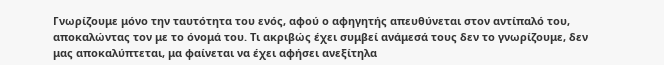Γνωρίζουμε μόνο την ταυτότητα του ενός, αφού ο αφηγητής απευθύνεται στον αντίπαλό του, αποκαλώντας τον με το όνομά του. Τι ακριβώς έχει συμβεί ανάμεσά τους δεν το γνωρίζουμε, δεν μας αποκαλύπτεται, μα φαίνεται να έχει αφήσει ανεξίτηλα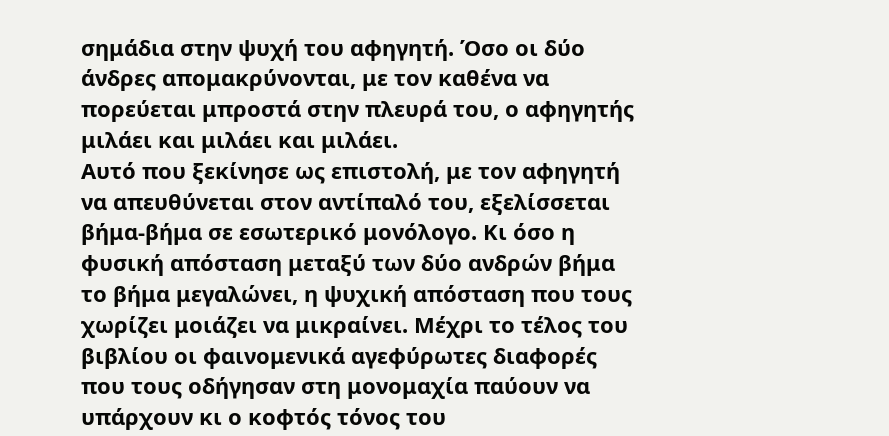σημάδια στην ψυχή του αφηγητή. Όσο οι δύο άνδρες απομακρύνονται, με τον καθένα να πορεύεται μπροστά στην πλευρά του, ο αφηγητής μιλάει και μιλάει και μιλάει.
Αυτό που ξεκίνησε ως επιστολή, με τον αφηγητή να απευθύνεται στον αντίπαλό του, εξελίσσεται βήμα-βήμα σε εσωτερικό μονόλογο. Κι όσο η φυσική απόσταση μεταξύ των δύο ανδρών βήμα το βήμα μεγαλώνει, η ψυχική απόσταση που τους χωρίζει μοιάζει να μικραίνει. Μέχρι το τέλος του βιβλίου οι φαινομενικά αγεφύρωτες διαφορές που τους οδήγησαν στη μονομαχία παύουν να υπάρχουν κι ο κοφτός τόνος του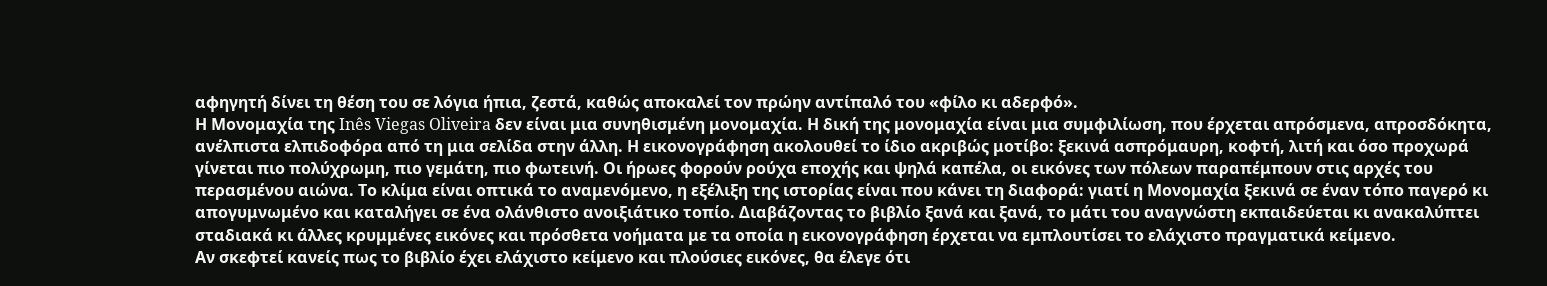αφηγητή δίνει τη θέση του σε λόγια ήπια, ζεστά, καθώς αποκαλεί τον πρώην αντίπαλό του «φίλο κι αδερφό».
Η Μονομαχία της Inês Viegas Oliveira δεν είναι μια συνηθισμένη μονομαχία. Η δική της μονομαχία είναι μια συμφιλίωση, που έρχεται απρόσμενα, απροσδόκητα, ανέλπιστα ελπιδοφόρα από τη μια σελίδα στην άλλη. Η εικονογράφηση ακολουθεί το ίδιο ακριβώς μοτίβο: ξεκινά ασπρόμαυρη, κοφτή, λιτή και όσο προχωρά γίνεται πιο πολύχρωμη, πιο γεμάτη, πιο φωτεινή. Οι ήρωες φορούν ρούχα εποχής και ψηλά καπέλα, οι εικόνες των πόλεων παραπέμπουν στις αρχές του περασμένου αιώνα. Το κλίμα είναι οπτικά το αναμενόμενο, η εξέλιξη της ιστορίας είναι που κάνει τη διαφορά: γιατί η Μονομαχία ξεκινά σε έναν τόπο παγερό κι απογυμνωμένο και καταλήγει σε ένα ολάνθιστο ανοιξιάτικο τοπίο. Διαβάζοντας το βιβλίο ξανά και ξανά, το μάτι του αναγνώστη εκπαιδεύεται κι ανακαλύπτει σταδιακά κι άλλες κρυμμένες εικόνες και πρόσθετα νοήματα με τα οποία η εικονογράφηση έρχεται να εμπλουτίσει το ελάχιστο πραγματικά κείμενο.
Αν σκεφτεί κανείς πως το βιβλίο έχει ελάχιστο κείμενο και πλούσιες εικόνες, θα έλεγε ότι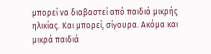μπορεί να διαβαστεί από παιδιά μικρής ηλικίας. Και μπορεί, σίγουρα. Ακόμα και μικρά παιδιά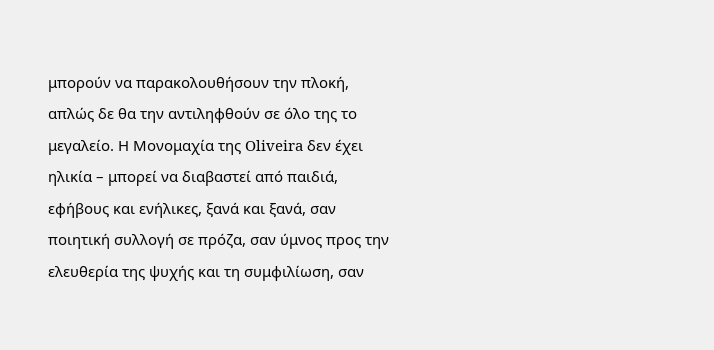μπορούν να παρακολουθήσουν την πλοκή, απλώς δε θα την αντιληφθούν σε όλο της το μεγαλείο. Η Μονομαχία της Oliveira δεν έχει ηλικία – μπορεί να διαβαστεί από παιδιά, εφήβους και ενήλικες, ξανά και ξανά, σαν ποιητική συλλογή σε πρόζα, σαν ύμνος προς την ελευθερία της ψυχής και τη συμφιλίωση, σαν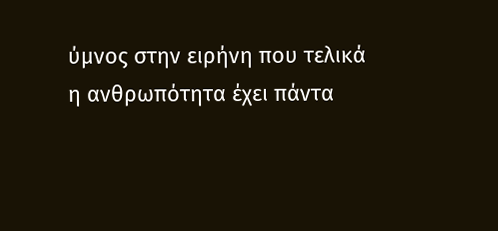ύμνος στην ειρήνη που τελικά η ανθρωπότητα έχει πάντα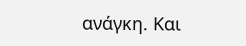ανάγκη. Και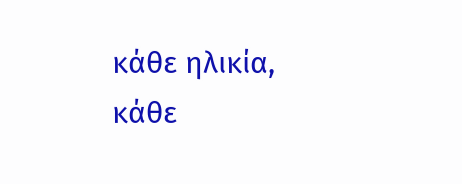κάθε ηλικία, κάθε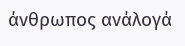άνθρωπος ανάλογά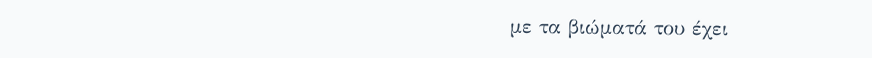με τα βιώματά του έχει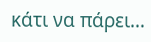κάτι να πάρει…